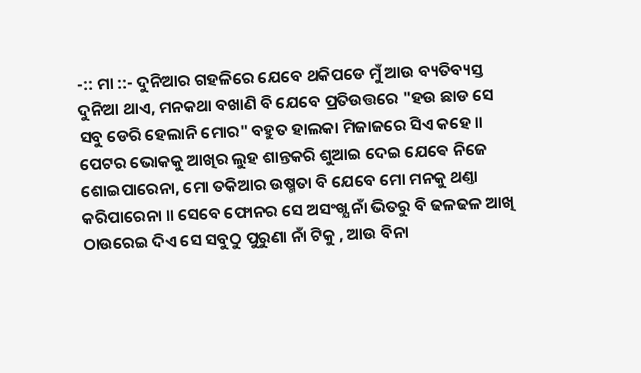-:: ମା ::- ଦୁନିଆର ଗହଳିରେ ଯେବେ ଥକିପଡେ ମୁଁ ଆଉ ବ୍ୟତିବ୍ୟସ୍ତ ଦୁନିଆ ଥାଏ, ମନକଥା ବଖାଣି ବି ଯେବେ ପ୍ରତିଉତ୍ତରେ "ହଉ ଛାଡ ସେ ସବୁ ଡେରି ହେଲାନି ମୋର" ବହୁତ ହାଲକା ମିଜାଜରେ ସିଏ କହେ ॥ ପେଟର ଭୋକକୁ ଆଖିର ଲୁହ ଶାନ୍ତକରି ଶୁଆଇ ଦେଇ ଯେଵେ ନିଜେ ଶୋଇପାରେନା, ମୋ ତକିଆର ଉଷ୍ମତା ବି ଯେବେ ମୋ ମନକୁ ଥଣ୍ତା କରିପାରେନା ॥ ସେବେ ଫୋନର ସେ ଅସଂଖ୍ଯ ନାଁ ଭିତରୁ ବି ଢଳଢଳ ଆଖି ଠାଉରେଇ ଦିଏ ସେ ସବୁଠୁ ପୁରୁଣା ନାଁ ଟିକୁ , ଆଉ ବିନା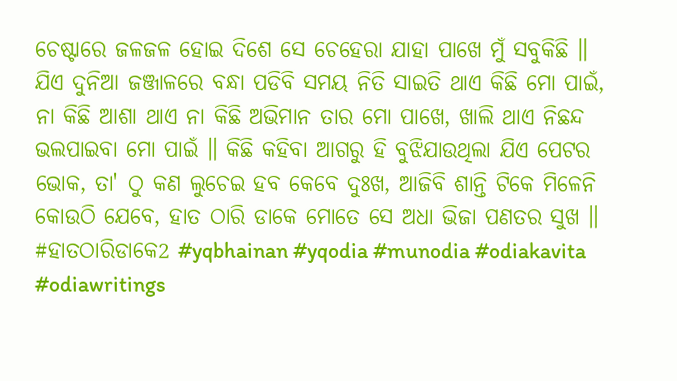ଚେଷ୍ଟାରେ ଜଳଜଳ ହୋଇ ଦିଶେ ସେ ଚେହେରା ଯାହା ପାଖେ ମୁଁ ସବୁକିଛି ॥ ଯିଏ ଦୁନିଆ ଜଞ୍ଜାଳରେ ବନ୍ଧା ପଡିବି ସମୟ ନିତି ସାଇତି ଥାଏ କିଛି ମୋ ପାଇଁ, ନା କିଛି ଆଶା ଥାଏ ନା କିଛି ଅଭିମାନ ତାର ମୋ ପାଖେ, ଖାଲି ଥାଏ ନିଛନ୍ଦ ଭଲପାଇବା ମୋ ପାଇଁ ॥ କିଛି କହିବା ଆଗରୁ ହି ବୁଝିଯାଉଥିଲା ଯିଏ ପେଟର ଭୋକ, ତା' ଠୁ କଣ ଲୁଚେଇ ହବ କେବେ ଦୁଃଖ, ଆଜିବି ଶାନ୍ତି ଟିକେ ମିଳେନି କୋଉଠି ଯେବେ, ହାତ ଠାରି ଡାକେ ମୋତେ ସେ ଅଧା ଭିଜା ପଣତର ସୁଖ ॥ #ହାତଠାରିଡାକେ2 #yqbhainan #yqodia #munodia #odiakavita #odiawritings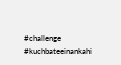#challenge #kuchbateeinankahi